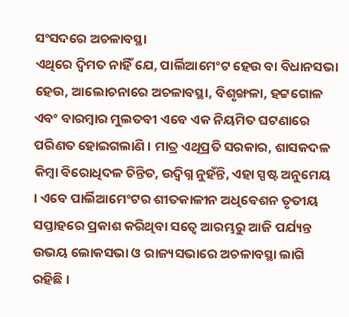ସଂସଦରେ ଅଚଳାବସ୍ଥା
ଏଥିରେ ଦ୍ୱିମତ ନାହିଁ ଯେ, ପାର୍ଲିଆମେଂଟ ହେଉ ବା ବିଧାନସଭା ହେଉ, ଆଲୋଚନାରେ ଅଚଳାବସ୍ଥା, ବିଶୃଙ୍ଖଳା, ହଟ୍ଟଗୋଳ ଏବଂ ବାରମ୍ବାର ମୁଲତବୀ ଏବେ ଏକ ନିୟମିତ ଘଟଣାରେ ପରିଣତ ହୋଇଗଲାଣି । ମାତ୍ର ଏଥିପ୍ରତି ସରକାର, ଶାସକଦଳ କିମ୍ବା ବିରୋଧିଦଳ ଚିନ୍ତିତ, ଉଦ୍ବିଗ୍ନ ନୁହଁନ୍ତି, ଏହା ସ୍ପଷ୍ଟ ଅନୁମେୟ । ଏବେ ପାର୍ଲିଆମେଂଟର ଶୀତକାଳୀନ ଅଧିବେଶନ ତୃତୀୟ ସପ୍ତାହରେ ପ୍ରକାଶ କରିଥିବା ସତ୍ୱେ ଆରମ୍ଭରୁ ଆଜି ପର୍ଯ୍ୟନ୍ତ ଉଭୟ ଲୋକସଭା ଓ ରାଜ୍ୟସଭାରେ ଅଚଳାବସ୍ଥା ଲାଗି ରହିଛି ।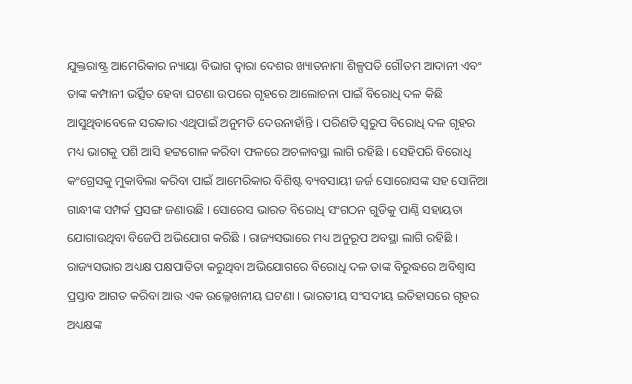ଯୁକ୍ତରାଷ୍ଟ୍ର ଆମେରିକାର ନ୍ୟାୟା ବିଭାଗ ଦ୍ୱାରା ଦେଶର ଖ୍ୟାତନାମା ଶିଳ୍ପପତି ଗୌତମ ଆଦାନୀ ଏବଂ ତାଙ୍କ କମ୍ପାନୀ ଭର୍ତ୍ସିତ ହେବା ଘଟଣା ଉପରେ ଗୃହରେ ଆଲୋଚନା ପାଇଁ ବିରୋଧି ଦଳ କିଛି ଆସୁଥିବାବେଳେ ସରକାର ଏଥିପାଇଁ ଅନୁମତି ଦେଉନାହାଁନ୍ତି । ପରିଣତି ସ୍ୱରୁପ ବିରୋଧି ଦଳ ଗୃହର ମଧ୍ୟ ଭାଗକୁ ପଶି ଆସି ହଟ୍ଟଗୋଳ କରିବା ଫଳରେ ଅଚଳାବସ୍ଥା ଲାଗି ରହିଛି । ସେହିପରି ବିରୋଧି କଂଗ୍ରେସକୁ ମୁକାବିଲା କରିବା ପାଇଁ ଆମେରିକାର ବିଶିଷ୍ଟ ବ୍ୟବସାୟୀ ଜର୍ଜ ସୋରୋସଙ୍କ ସହ ସୋନିଆ ଗାନ୍ଧୀଙ୍କ ସମ୍ପର୍କ ପ୍ରସଙ୍ଗ ଜଣାଉଛି । ସୋରେସ ଭାରତ ବିରୋଧି ସଂଗଠନ ଗୁଡିକୁ ପାଣ୍ଠି ସହାୟତା ଯୋଗାଉଥିବା ବିଜେପି ଅଭିଯୋଗ କରିଛି । ରାଜ୍ୟସଭାରେ ମଧ୍ୟ ଅନୁରୂପ ଅବସ୍ଥା ଲାଗି ରହିଛି । ରାଜ୍ୟସଭାର ଅଧ୍ୟକ୍ଷ ପକ୍ଷପାତିତା କରୁଥିବା ଅଭିଯୋଗରେ ବିରୋଧି ଦଳ ତାଙ୍କ ବିରୁଦ୍ଧରେ ଅବିଶ୍ୱାସ ପ୍ରସ୍ତାବ ଆଗତ କରିବା ଆଉ ଏକ ଉଲ୍ଳେଖନୀୟ ଘଟଣା । ଭାରତୀୟ ସଂସଦୀୟ ଇତିହାସରେ ଗୃହର ଅଧ୍ୟକ୍ଷଙ୍କ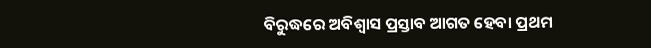ବିରୁଦ୍ଧରେ ଅବିଶ୍ୱାସ ପ୍ରସ୍ତାବ ଆଗତ ହେବା ପ୍ରଥମ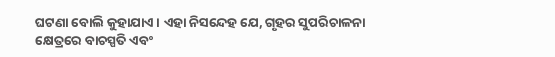ଘଟଣା ବୋଲି କୁହାଯାଏ । ଏହା ନିସନ୍ଦେହ ଯେ, ଗୃହର ସୁପରିଚାଳନା କ୍ଷେତ୍ରରେ ବାଚସ୍ପତି ଏବଂ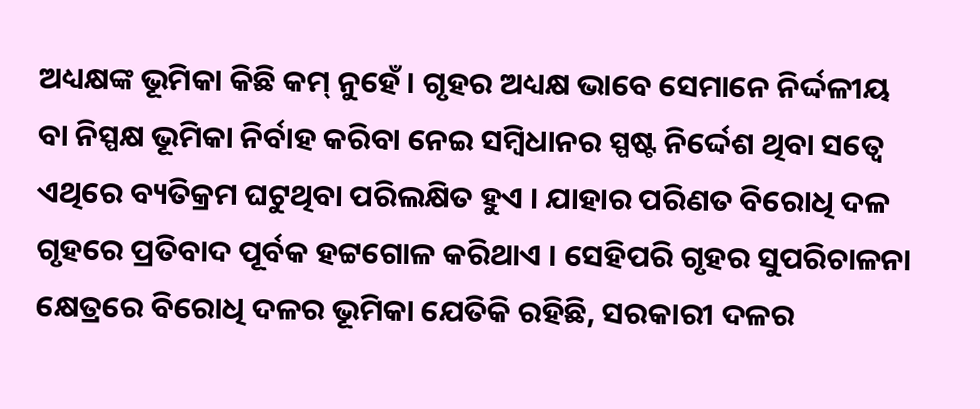ଅଧ୍ୟକ୍ଷଙ୍କ ଭୂମିକା କିଛି କମ୍ ନୁହେଁ । ଗୃହର ଅଧ୍ୟକ୍ଷ ଭାବେ ସେମାନେ ନିର୍ଦ୍ଦଳୀୟ ବା ନିସ୍ପକ୍ଷ ଭୂମିକା ନିର୍ବାହ କରିବା ନେଇ ସମ୍ବିଧାନର ସ୍ପଷ୍ଟ ନିର୍ଦ୍ଦେଶ ଥିବା ସତ୍ୱେ ଏଥିରେ ବ୍ୟତିକ୍ରମ ଘଟୁଥିବା ପରିଲକ୍ଷିତ ହୁଏ । ଯାହାର ପରିଣତ ବିରୋଧି ଦଳ ଗୃହରେ ପ୍ରତିବାଦ ପୂର୍ବକ ହଟ୍ଟଗୋଳ କରିଥାଏ । ସେହିପରି ଗୃହର ସୁପରିଚାଳନା କ୍ଷେତ୍ରରେ ବିରୋଧି ଦଳର ଭୂମିକା ଯେତିକି ରହିଛି, ସରକାରୀ ଦଳର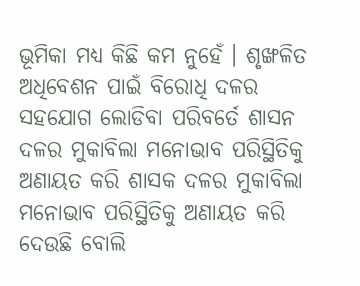ଭୂମିକା ମଧ୍ୟ କିଛି କମ ନୁହେଁ । ଶୃଙ୍ଖଳିତ ଅଧିବେଶନ ପାଇଁ ବିରୋଧି ଦଳର ସହଯୋଗ ଲୋଡିବା ପରିବର୍ତେ ଶାସନ ଦଳର ମୁକାବିଲା ମନୋଭାବ ପରିସ୍ଥିତିକୁ ଅଣାୟତ କରି ଶାସକ ଦଳର ମୁକାବିଲା ମନୋଭାବ ପରିସ୍ଥିତିକୁ ଅଣାୟତ କରି ଦେଉଛି ବୋଲି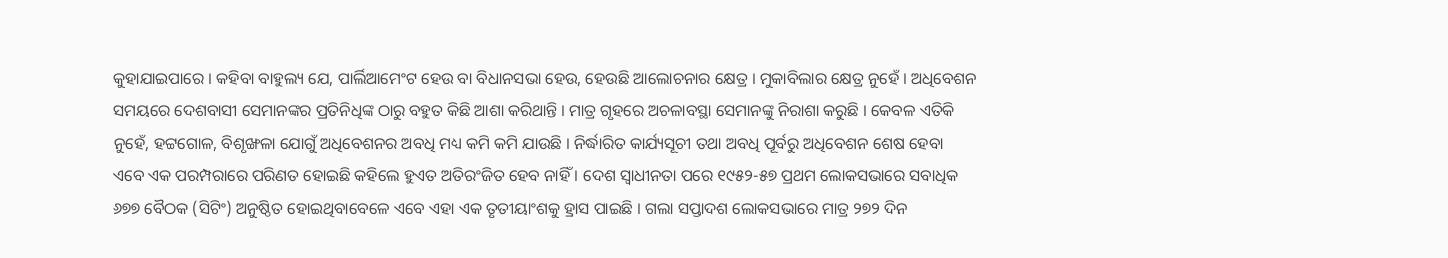କୁହାଯାଇପାରେ । କହିବା ବାହୁଲ୍ୟ ଯେ, ପାର୍ଲିଆମେଂଟ ହେଉ ବା ବିଧାନସଭା ହେଉ, ହେଉଛି ଆଲୋଚନାର କ୍ଷେତ୍ର । ମୁକାବିଲାର କ୍ଷେତ୍ର ନୁହେଁ । ଅଧିବେଶନ ସମୟରେ ଦେଶବାସୀ ସେମାନଙ୍କର ପ୍ରତିନିଧିଙ୍କ ଠାରୁ ବହୁତ କିଛି ଆଶା କରିଥାନ୍ତି । ମାତ୍ର ଗୃହରେ ଅଚଳାବସ୍ଥା ସେମାନଙ୍କୁ ନିରାଶା କରୁଛି । କେବଳ ଏତିକି ନୁହେଁ, ହଟ୍ଟଗୋଳ, ବିଶୃଙ୍ଖଳା ଯୋଗୁଁ ଅଧିବେଶନର ଅବଧି ମଧ୍ୟ କମି କମି ଯାଉଛି । ନିର୍ଦ୍ଧାରିତ କାର୍ଯ୍ୟସୂଚୀ ତଥା ଅବଧି ପୂର୍ବରୁ ଅଧିବେଶନ ଶେଷ ହେବା ଏବେ ଏକ ପରମ୍ପରାରେ ପରିଣତ ହୋଇଛି କହିଲେ ହୁଏତ ଅତିରଂଜିତ ହେବ ନାହିଁ । ଦେଶ ସ୍ୱାଧୀନତା ପରେ ୧୯୫୨-୫୭ ପ୍ରଥମ ଲୋକସଭାରେ ସବାଧିକ ୬୭୭ ବୈଠକ (ସିଟିଂ) ଅନୁଷ୍ଠିତ ହୋଇଥିବାବେଳେ ଏବେ ଏହା ଏକ ତୃତୀୟାଂଶକୁ ହ୍ରାସ ପାଇଛି । ଗଲା ସପ୍ତାଦଶ ଲୋକସଭାରେ ମାତ୍ର ୨୭୨ ଦିନ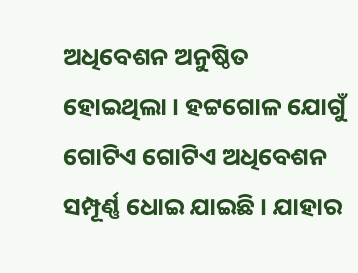ଅଧିବେଶନ ଅନୁଷ୍ଠିତ ହୋଇଥିଲା । ହଟ୍ଟଗୋଳ ଯୋଗୁଁ ଗୋଟିଏ ଗୋଟିଏ ଅଧିବେଶନ ସମ୍ପୂର୍ଣ୍ଣ ଧୋଇ ଯାଇଛି । ଯାହାର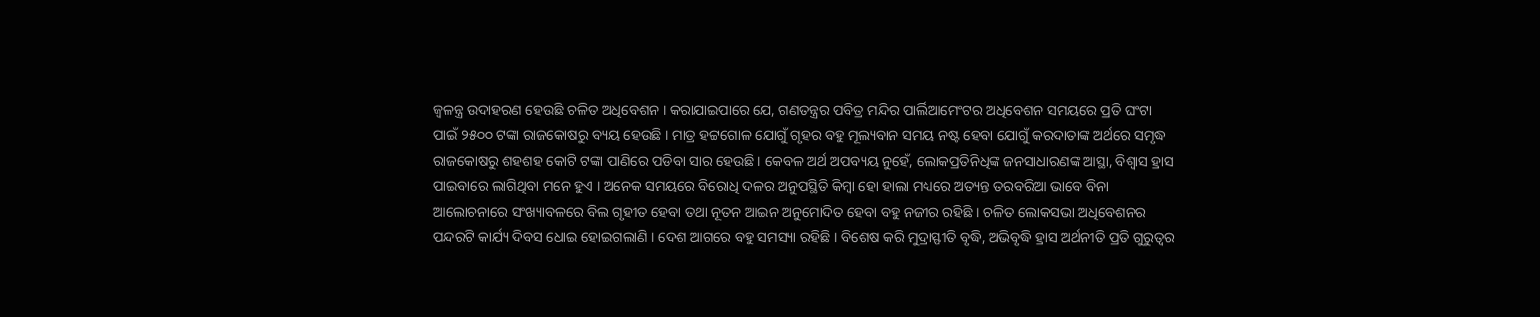ଜ୍ୱଳନ୍ତ୍ର ଉଦାହରଣ ହେଉଛି ଚଳିତ ଅଧିବେଶନ । କରାଯାଇପାରେ ଯେ, ଗଣତନ୍ତ୍ରର ପବିତ୍ର ମନ୍ଦିର ପାର୍ଲିଆମେଂଟର ଅଧିବେଶନ ସମୟରେ ପ୍ରତି ଘଂଟା ପାଇଁ ୨୫୦୦ ଟଙ୍କା ରାଜକୋଷରୁ ବ୍ୟୟ ହେଉଛି । ମାତ୍ର ହଟ୍ଟଗୋଳ ଯୋଗୁଁ ଗୃହର ବହୁ ମୂଲ୍ୟବାନ ସମୟ ନଷ୍ଟ ହେବା ଯୋଗୁଁ କରଦାତାଙ୍କ ଅର୍ଥରେ ସମୃଦ୍ଧ ରାଜକୋଷରୁ ଶହଶହ କୋଟି ଟଙ୍କା ପାଣିରେ ପଡିବା ସାର ହେଉଛି । କେବଳ ଅର୍ଥ ଅପବ୍ୟୟ ନୁହେଁ, ଲୋକପ୍ରତିନିଧିଙ୍କ ଜନସାଧାରଣଙ୍କ ଆସ୍ଥା, ବିଶ୍ୱାସ ହ୍ରାସ ପାଇବାରେ ଲାଗିଥିବା ମନେ ହୁଏ । ଅନେକ ସମୟରେ ବିରୋଧି ଦଳର ଅନୁପସ୍ଥିତି କିମ୍ବା ହୋ ହାଲା ମଧ୍ୟରେ ଅତ୍ୟନ୍ତ ତରବରିଆ ଭାବେ ବିନା ଆଲୋଚନାରେ ସଂଖ୍ୟାବଳରେ ବିଲ ଗୃହୀତ ହେବା ତଥା ନୂତନ ଆଇନ ଅନୁମୋଦିତ ହେବା ବହୁ ନଜୀର ରହିଛି । ଚଳିତ ଲୋକସଭା ଅଧିବେଶନର ପନ୍ଦରଟି କାର୍ଯ୍ୟ ଦିବସ ଧୋଇ ହୋଇଗଲାଣି । ଦେଶ ଆଗରେ ବହୁ ସମସ୍ୟା ରହିଛି । ବିଶେଷ କରି ମୁଦ୍ରାସ୍ଫୀତି ବୃଦ୍ଧି, ଅଭିବୃଦ୍ଧି ହ୍ରାସ ଅର୍ଥନୀତି ପ୍ରତି ଗୁରୁତ୍ୱର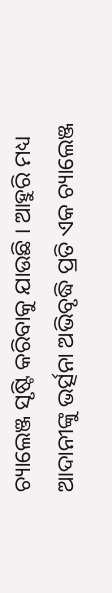ଚ୍ୟାଲେଞ୍ଜ ସୃଷ୍ଟି କରିବାକୁ ଯାଉଛି । ଆହୁରି ମଧ୍ୟ ଆଦାନୀଙ୍କୁ ଭର୍ତ୍ସନା ଅଭିବୃଦ୍ଧି ପ୍ରତି ଏକ ଚ୍ୟାଲେଞ୍ଜ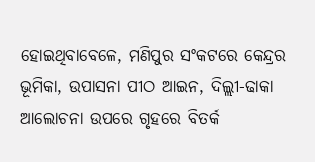ହୋଇଥିବାବେଳେ, ମଣିପୁର ସଂକଟରେ କେନ୍ଦ୍ରର ଭୂମିକା, ଉପାସନା ପୀଠ ଆଇନ, ଦିଲ୍ଲୀ-ଢାକା ଆଲୋଚନା ଉପରେ ଗୃହରେ ବିତର୍କ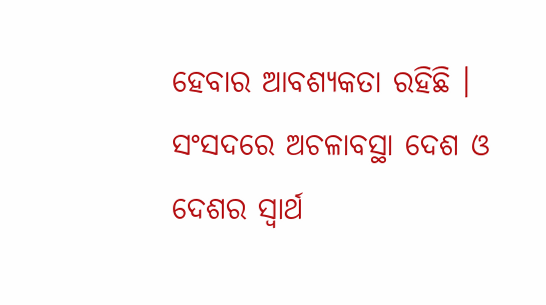ହେବାର ଆବଶ୍ୟକତା ରହିଛି । ସଂସଦରେ ଅଚଳାବସ୍ଥା ଦେଶ ଓ ଦେଶର ସ୍ୱାର୍ଥ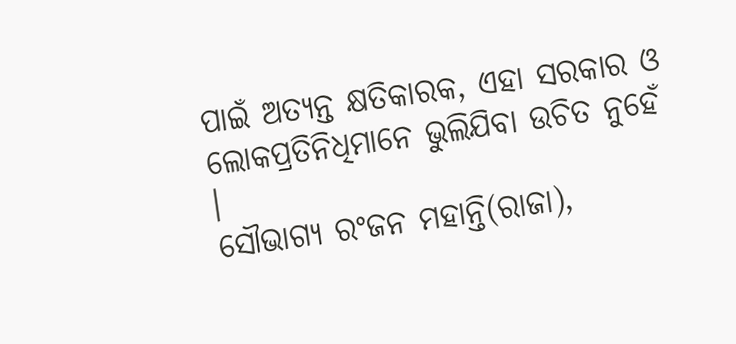ପାଇଁ ଅତ୍ୟନ୍ତ କ୍ଷତିକାରକ, ଏହା ସରକାର ଓ ଲୋକପ୍ରତିନିଧିମାନେ ଭୁଲିଯିବା ଉଚିତ ନୁହେଁ ।
ସୌଭାଗ୍ୟ ରଂଜନ ମହାନ୍ତି(ରାଜା),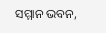ସମ୍ମାନ ଭବନ,